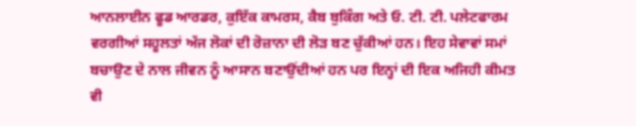ਆਨਲਾਈਨ ਫੂਡ ਆਰਡਰ, ਕੁਇੱਕ ਕਾਮਰਸ, ਕੈਬ ਬੁਕਿੰਗ ਅਤੇ ਓ. ਟੀ. ਟੀ. ਪਲੇਟਫਾਰਮ ਵਰਗੀਆਂ ਸਹੂਲਤਾਂ ਅੱਜ ਲੋਕਾਂ ਦੀ ਰੋਜ਼ਾਨਾ ਦੀ ਲੋੜ ਬਣ ਚੁੱਕੀਆਂ ਹਨ। ਇਹ ਸੇਵਾਵਾਂ ਸਮਾਂ ਬਚਾਉਣ ਦੇ ਨਾਲ ਜੀਵਨ ਨੂੰ ਆਸਾਨ ਬਣਾਉਂਦੀਆਂ ਹਨ ਪਰ ਇਨ੍ਹਾਂ ਦੀ ਇਕ ਅਜਿਹੀ ਕੀਮਤ ਵੀ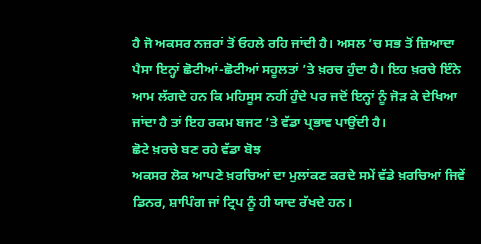ਹੈ ਜੋ ਅਕਸਰ ਨਜ਼ਰਾਂ ਤੋਂ ਓਹਲੇ ਰਹਿ ਜਾਂਦੀ ਹੈ। ਅਸਲ ’ਚ ਸਭ ਤੋਂ ਜ਼ਿਆਦਾ ਪੈਸਾ ਇਨ੍ਹਾਂ ਛੋਟੀਆਂ-ਛੋਟੀਆਂ ਸਹੂਲਤਾਂ ’ਤੇ ਖ਼ਰਚ ਹੁੰਦਾ ਹੈ। ਇਹ ਖ਼ਰਚੇ ਇੰਨੇ ਆਮ ਲੱਗਦੇ ਹਨ ਕਿ ਮਹਿਸੂਸ ਨਹੀਂ ਹੁੰਦੇ ਪਰ ਜਦੋਂ ਇਨ੍ਹਾਂ ਨੂੰ ਜੋੜ ਕੇ ਦੇਖਿਆ ਜਾਂਦਾ ਹੈ ਤਾਂ ਇਹ ਰਕਮ ਬਜਟ ’ਤੇ ਵੱਡਾ ਪ੍ਰਭਾਵ ਪਾਉਂਦੀ ਹੈ।
ਛੋਟੇ ਖ਼ਰਚੇ ਬਣ ਰਹੇ ਵੱਡਾ ਬੋਝ
ਅਕਸਰ ਲੋਕ ਆਪਣੇ ਖ਼ਰਚਿਆਂ ਦਾ ਮੁਲਾਂਕਣ ਕਰਦੇ ਸਮੇਂ ਵੱਡੇ ਖ਼ਰਚਿਆਂ ਜਿਵੇਂ ਡਿਨਰ, ਸ਼ਾਪਿੰਗ ਜਾਂ ਟ੍ਰਿਪ ਨੂੰ ਹੀ ਯਾਦ ਰੱਖਦੇ ਹਨ।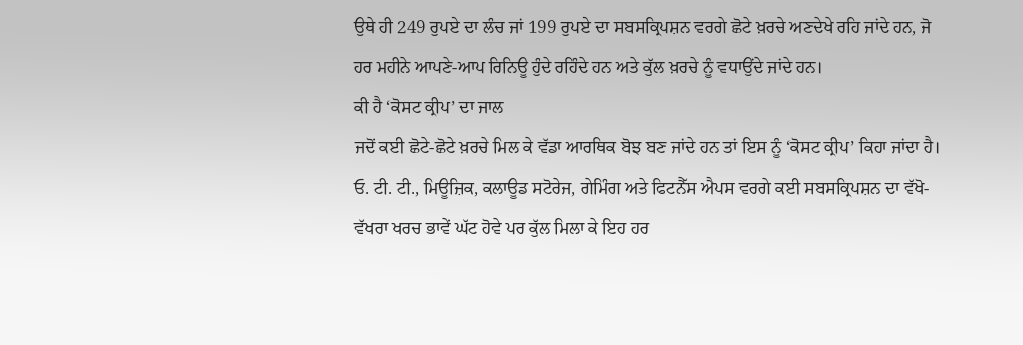ਉਥੇ ਹੀ 249 ਰੁਪਏ ਦਾ ਲੰਚ ਜਾਂ 199 ਰੁਪਏ ਦਾ ਸਬਸਕ੍ਰਿਪਸ਼ਨ ਵਰਗੇ ਛੋਟੇ ਖ਼ਰਚੇ ਅਣਦੇਖੇ ਰਹਿ ਜਾਂਦੇ ਹਨ, ਜੋ ਹਰ ਮਹੀਨੇ ਆਪਣੇ-ਆਪ ਰਿਨਿਊ ਹੁੰਦੇ ਰਹਿੰਦੇ ਹਨ ਅਤੇ ਕੁੱਲ ਖ਼ਰਚੇ ਨੂੰ ਵਧਾਉਂਦੇ ਜਾਂਦੇ ਹਨ।
ਕੀ ਹੈ ‘ਕੋਸਟ ਕ੍ਰੀਪ’ ਦਾ ਜਾਲ
ਜਦੋਂ ਕਈ ਛੋਟੇ-ਛੋਟੇ ਖ਼ਰਚੇ ਮਿਲ ਕੇ ਵੱਡਾ ਆਰਥਿਕ ਬੋਝ ਬਣ ਜਾਂਦੇ ਹਨ ਤਾਂ ਇਸ ਨੂੰ ‘ਕੋਸਟ ਕ੍ਰੀਪ’ ਕਿਹਾ ਜਾਂਦਾ ਹੈ। ਓ. ਟੀ. ਟੀ., ਮਿਊਜ਼ਿਕ, ਕਲਾਊਡ ਸਟੋਰੇਜ, ਗੇਮਿੰਗ ਅਤੇ ਫਿਟਨੈੱਸ ਐਪਸ ਵਰਗੇ ਕਈ ਸਬਸਕ੍ਰਿਪਸ਼ਨ ਦਾ ਵੱਖੋ-ਵੱਖਰਾ ਖਰਚ ਭਾਵੇਂ ਘੱਟ ਹੋਵੇ ਪਰ ਕੁੱਲ ਮਿਲਾ ਕੇ ਇਹ ਹਰ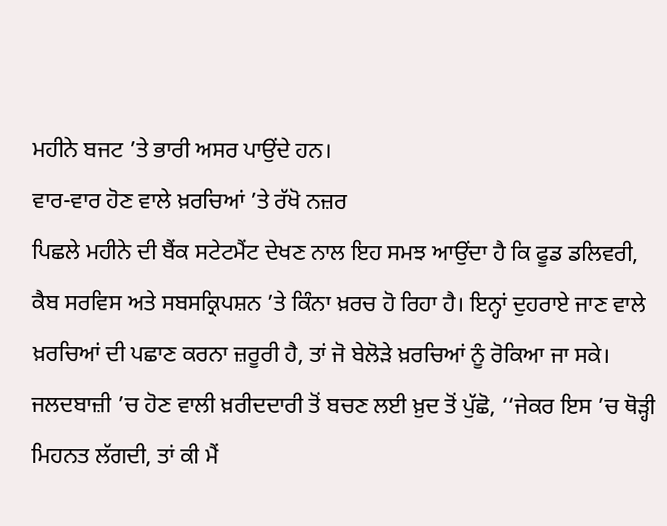ਮਹੀਨੇ ਬਜਟ ’ਤੇ ਭਾਰੀ ਅਸਰ ਪਾਉਂਦੇ ਹਨ।
ਵਾਰ-ਵਾਰ ਹੋਣ ਵਾਲੇ ਖ਼ਰਚਿਆਂ ’ਤੇ ਰੱਖੋ ਨਜ਼ਰ
ਪਿਛਲੇ ਮਹੀਨੇ ਦੀ ਬੈਂਕ ਸਟੇਟਮੈਂਟ ਦੇਖਣ ਨਾਲ ਇਹ ਸਮਝ ਆਉਂਦਾ ਹੈ ਕਿ ਫੂਡ ਡਲਿਵਰੀ, ਕੈਬ ਸਰਵਿਸ ਅਤੇ ਸਬਸਕ੍ਰਿਪਸ਼ਨ ’ਤੇ ਕਿੰਨਾ ਖ਼ਰਚ ਹੋ ਰਿਹਾ ਹੈ। ਇਨ੍ਹਾਂ ਦੁਹਰਾਏ ਜਾਣ ਵਾਲੇ ਖ਼ਰਚਿਆਂ ਦੀ ਪਛਾਣ ਕਰਨਾ ਜ਼ਰੂਰੀ ਹੈ, ਤਾਂ ਜੋ ਬੇਲੋੜੇ ਖ਼ਰਚਿਆਂ ਨੂੰ ਰੋਕਿਆ ਜਾ ਸਕੇ। ਜਲਦਬਾਜ਼ੀ ’ਚ ਹੋਣ ਵਾਲੀ ਖ਼ਰੀਦਦਾਰੀ ਤੋਂ ਬਚਣ ਲਈ ਖ਼ੁਦ ਤੋਂ ਪੁੱਛੋ, ‘‘ਜੇਕਰ ਇਸ ’ਚ ਥੋੜ੍ਹੀ ਮਿਹਨਤ ਲੱਗਦੀ, ਤਾਂ ਕੀ ਮੈਂ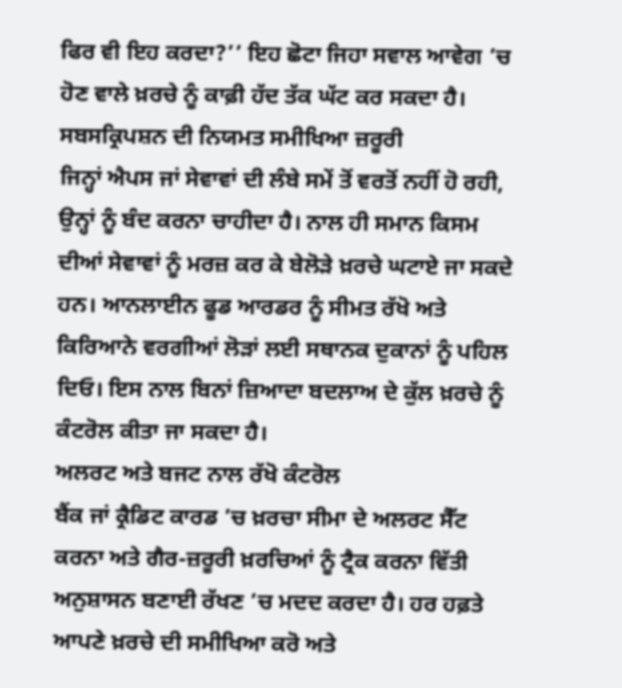ਫਿਰ ਵੀ ਇਹ ਕਰਦਾ?’’ ਇਹ ਛੋਟਾ ਜਿਹਾ ਸਵਾਲ ਆਵੇਗ ’ਚ ਹੋਣ ਵਾਲੇ ਖ਼ਰਚੇ ਨੂੰ ਕਾਫ਼ੀ ਹੱਦ ਤੱਕ ਘੱਟ ਕਰ ਸਕਦਾ ਹੈ।
ਸਬਸਕ੍ਰਿਪਸ਼ਨ ਦੀ ਨਿਯਮਤ ਸਮੀਖਿਆ ਜ਼ਰੂਰੀ
ਜਿਨ੍ਹਾਂ ਐਪਸ ਜਾਂ ਸੇਵਾਵਾਂ ਦੀ ਲੰਬੇ ਸਮੇਂ ਤੋਂ ਵਰਤੋਂ ਨਹੀਂ ਹੋ ਰਹੀ, ਉਨ੍ਹਾਂ ਨੂੰ ਬੰਦ ਕਰਨਾ ਚਾਹੀਦਾ ਹੈ। ਨਾਲ ਹੀ ਸਮਾਨ ਕਿਸਮ ਦੀਆਂ ਸੇਵਾਵਾਂ ਨੂੰ ਮਰਜ਼ ਕਰ ਕੇ ਬੇਲੋੜੇ ਖ਼ਰਚੇ ਘਟਾਏ ਜਾ ਸਕਦੇ ਹਨ। ਆਨਲਾਈਨ ਫੂਡ ਆਰਡਰ ਨੂੰ ਸੀਮਤ ਰੱਖੋ ਅਤੇ ਕਿਰਿਆਨੇ ਵਰਗੀਆਂ ਲੋੜਾਂ ਲਈ ਸਥਾਨਕ ਦੁਕਾਨਾਂ ਨੂੰ ਪਹਿਲ ਦਿਓ। ਇਸ ਨਾਲ ਬਿਨਾਂ ਜ਼ਿਆਦਾ ਬਦਲਾਅ ਦੇ ਕੁੱਲ ਖ਼ਰਚੇ ਨੂੰ ਕੰਟਰੋਲ ਕੀਤਾ ਜਾ ਸਕਦਾ ਹੈ।
ਅਲਰਟ ਅਤੇ ਬਜਟ ਨਾਲ ਰੱਖੋ ਕੰਟਰੋਲ
ਬੈਂਕ ਜਾਂ ਕ੍ਰੈਡਿਟ ਕਾਰਡ ’ਚ ਖ਼ਰਚਾ ਸੀਮਾ ਦੇ ਅਲਰਟ ਸੈੱਟ ਕਰਨਾ ਅਤੇ ਗੈਰ-ਜ਼ਰੂਰੀ ਖ਼ਰਚਿਆਂ ਨੂੰ ਟ੍ਰੈਕ ਕਰਨਾ ਵਿੱਤੀ ਅਨੁਸ਼ਾਸਨ ਬਣਾਈ ਰੱਖਣ ’ਚ ਮਦਦ ਕਰਦਾ ਹੈ। ਹਰ ਹਫ਼ਤੇ ਆਪਣੇ ਖ਼ਰਚੇ ਦੀ ਸਮੀਖਿਆ ਕਰੋ ਅਤੇ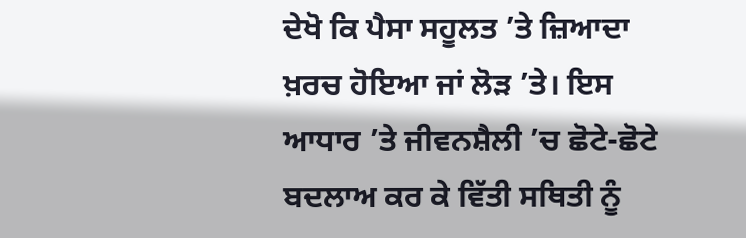ਦੇਖੋ ਕਿ ਪੈਸਾ ਸਹੂਲਤ ’ਤੇ ਜ਼ਿਆਦਾ ਖ਼ਰਚ ਹੋਇਆ ਜਾਂ ਲੋੜ ’ਤੇ। ਇਸ ਆਧਾਰ ’ਤੇ ਜੀਵਨਸ਼ੈਲੀ ’ਚ ਛੋਟੇ-ਛੋਟੇ ਬਦਲਾਅ ਕਰ ਕੇ ਵਿੱਤੀ ਸਥਿਤੀ ਨੂੰ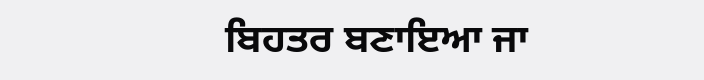ਬਿਹਤਰ ਬਣਾਇਆ ਜਾ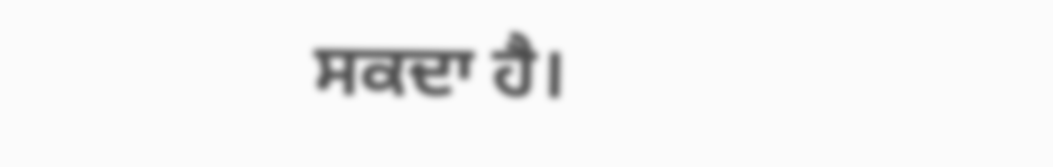ਸਕਦਾ ਹੈ।